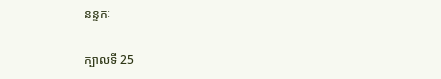នន្ទកៈ

ក្បាលទី 25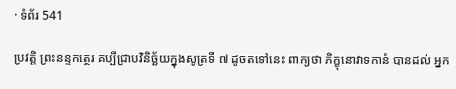· ទំព័រ 541

ប្រវត្តិ ព្រះនន្ទកត្ថេរ គប្បីជ្រាបវិនិច្ឆ័យក្នុងសូត្រទី ៧ ដូចតទៅនេះ ពាក្យថា ភិក្ខុនោវាទកានំ បានដល់ អ្នក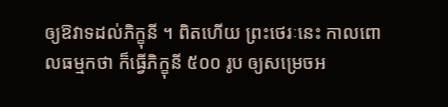ឲ្យឱវាទដល់ភិក្ខុនី ។ ពិតហើយ ព្រះថេរៈនេះ កាលពោលធម្មកថា ក៏ធ្វើភិក្ខុនី ៥០០ រូប ឲ្យសម្រេចអ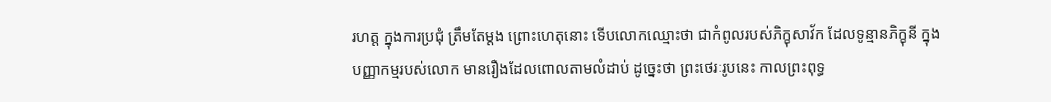រហត្ត ក្នុងការប្រជុំ ត្រឹមតែម្តង ព្រោះហេតុនោះ ទើបលោកឈ្មោះថា ជាកំពូលរបស់ភិក្ខុសាវ័ក ដែលទូន្មានភិក្ខុនី ក្នុងបញ្ញាកម្មរបស់លោក មានរឿងដែលពោលតាមលំដាប់ ដូច្នេះថា ព្រះថេរៈរូបនេះ កាលព្រះពុទ្ធ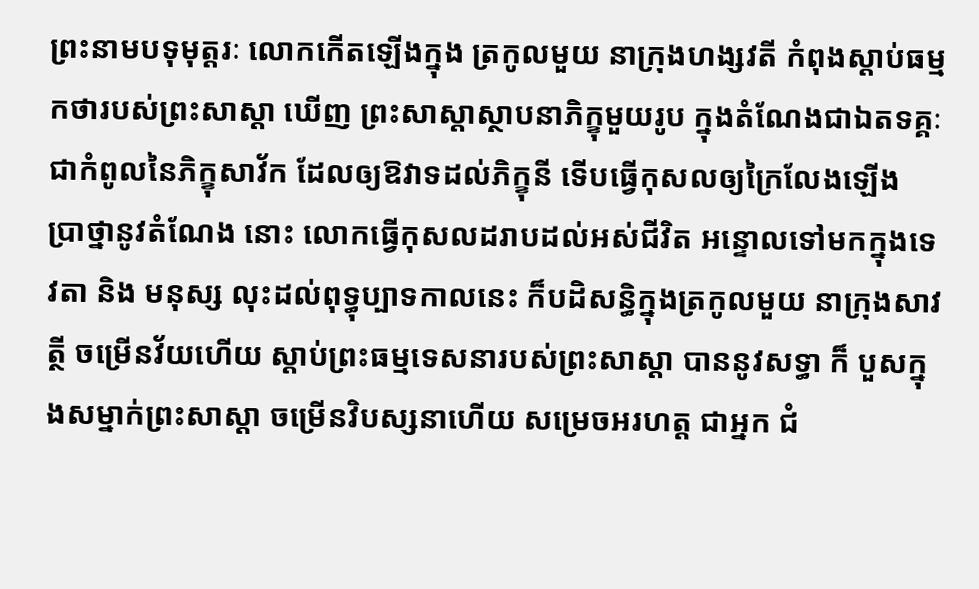ព្រះនាមបទុមុត្តរៈ លោកកើតឡើងក្នុង ត្រកូលមួយ នាក្រុងហង្សវតី កំពុងស្តាប់ធម្មកថារបស់ព្រះសាស្តា ឃើញ ព្រះសាស្តាស្ថាបនាភិក្ខុមួយរូប ក្នុងតំណែងជាឯតទគ្គៈ ជាកំពូលនៃភិក្ខុសាវ័ក ដែលឲ្យឱវាទដល់ភិក្ខុនី ទើបធ្វើកុសលឲ្យក្រៃលែងឡើង ប្រាថ្នានូវតំណែង នោះ លោកធ្វើកុសលដរាបដល់អស់ជីវិត អន្ទោលទៅមកក្នុងទេវតា និង មនុស្ស លុះដល់ពុទ្ធុប្បាទកាលនេះ ក៏បដិសន្ធិក្នុងត្រកូលមួយ នាក្រុងសាវត្ថី ចម្រើនវ័យហើយ ស្តាប់ព្រះធម្មទេសនារបស់ព្រះសាស្តា បាននូវសទ្ធា ក៏ បួសក្នុងសម្នាក់ព្រះសាស្តា ចម្រើនវិបស្សនាហើយ សម្រេចអរហត្ត ជាអ្នក ជំ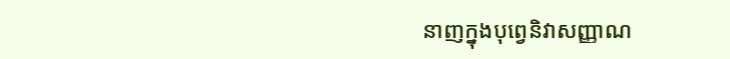នាញក្នុងបុព្វេនិវាសញ្ញាណ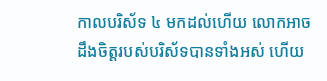កាលបរិស័ទ ៤ មកដល់ហើយ លោកអាច ដឹងចិត្តរបស់បរិស័ទបានទាំងអស់ ហើយ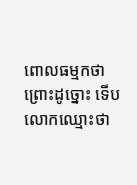ពោលធម្មកថា ព្រោះដូច្នោះ ទើប លោកឈ្មោះថា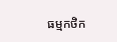ធម្មកថិក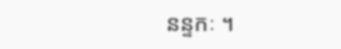នន្ទកៈ ។